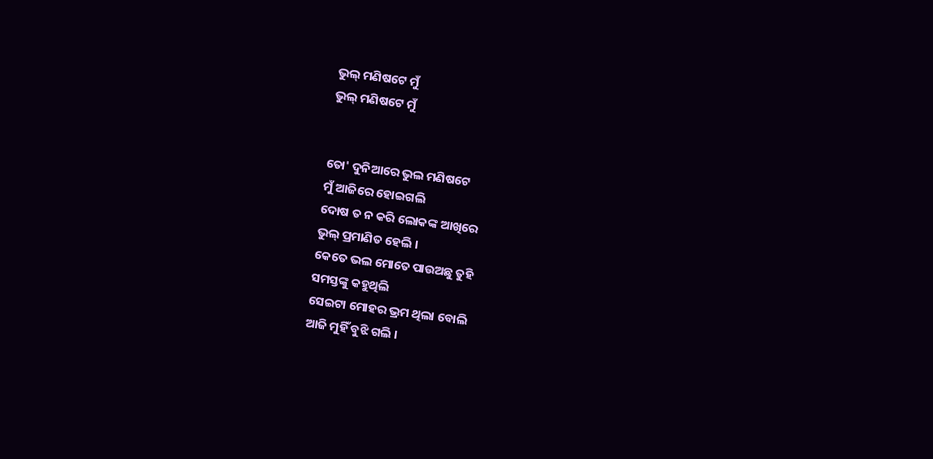ଭୁଲ୍ ମଣିଷଟେ ମୁଁ
ଭୁଲ୍ ମଣିଷଟେ ମୁଁ


ତୋ' ଦୁନିଆରେ ଭୁଲ ମଣିଷଟେ
ମୁଁ ଆଜିରେ ହୋଇଗଲି
ଦୋଷ ତ ନ କରି ଲୋକଙ୍କ ଆଖିରେ
ଭୁଲ୍ ପ୍ରମାଣିତ ହେଲି ।
କେତେ ଭଲ ମୋତେ ପାଉଅଛୁ ତୁହି
ସମସ୍ତଙ୍କୁ କହୁଥିଲି
ସେଇଟା ମୋହର ଭ୍ରମ ଥିଲା ବୋଲି
ଆଜି ମୁହିଁ ବୁଝି ଗଲି ।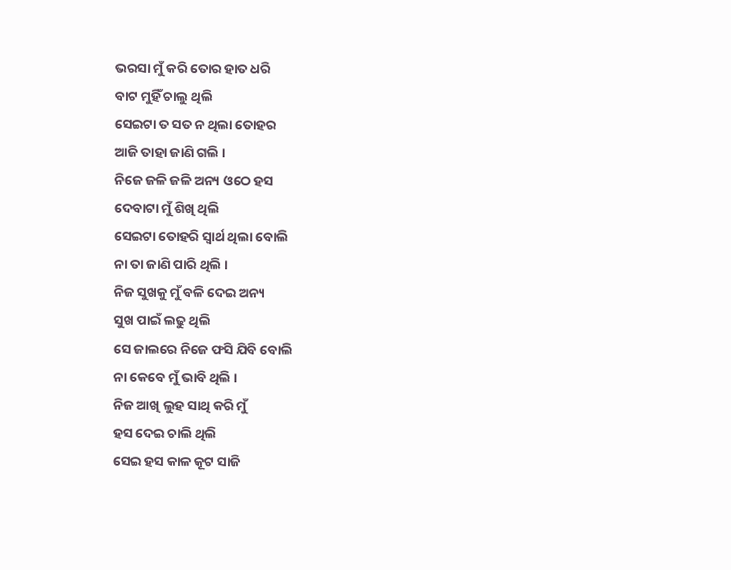ଭରସା ମୁଁ କରି ତୋର ହାତ ଧରି
ବାଟ ମୁହିଁ ଚାଲୁ ଥିଲି
ସେଇଟା ତ ସତ ନ ଥିଲା ତୋହର
ଆଜି ତାହା ଜାଣି ଗଲି ।
ନିଜେ ଜଳି ଜଳି ଅନ୍ୟ ଓଠେ ହସ
ଦେବାଟା ମୁଁ ଶିଖି ଥିଲି
ସେଇଟା ତୋହରି ସ୍ବାର୍ଥ ଥିଲା ବୋଲି
ନା ତା ଜାଣି ପାରି ଥିଲି ।
ନିଜ ସୁଖକୁ ମୁଁ ବଳି ଦେଇ ଅନ୍ୟ
ସୁଖ ପାଇଁ ଲଢୁ ଥିଲି
ସେ ଜାଲରେ ନିଜେ ଫସି ଯିବି ବୋଲି
ନା କେବେ ମୁଁ ଭାବି ଥିଲି ।
ନିଜ ଆଖି ଲୁହ ସାଥି କରି ମୁଁ
ହସ ଦେଇ ଚାଲି ଥିଲି
ସେଇ ହସ କାଳ କୂଟ ସାଜି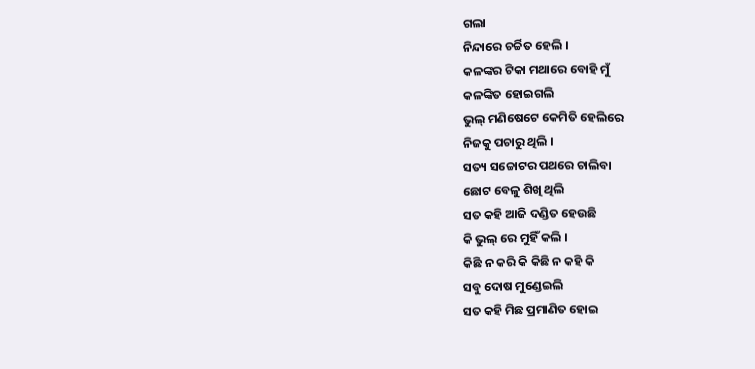ଗଲା
ନିନ୍ଦାରେ ଚର୍ଚ୍ଚିତ ହେଲି ।
କଳଙ୍କର ଟିକା ମଥାରେ ବୋହି ମୁଁ
କଳଙ୍କିତ ହୋଇଗଲି
ଭୁଲ୍ ମଣିଷେଟେ କେମିତି ହେଲିରେ
ନିଜକୁ ପଚାରୁ ଥିଲି ।
ସତ୍ୟ ସଚ୍ଚୋଟର ପଥରେ ଚାଲିବା
ଛୋଟ ବେଳୁ ଶିଖି ଥିଲି
ସତ କହି ଆଜି ଦଣ୍ଡିତ ହେଉଛି
କି ଭୁଲ୍ ରେ ମୁହିଁ କଲି ।
କିଛି ନ କରି କି କିଛି ନ କହି କି
ସବୁ ଦୋଷ ମୁଣ୍ଡେଇଲି
ସତ କହି ମିଛ ପ୍ରମାଣିତ ହୋଇ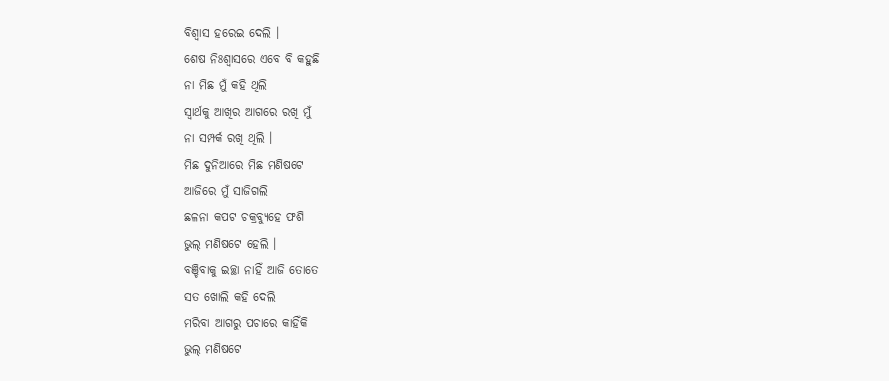ବିଶ୍ୱାସ ହରେଇ ଦେଲି ।
ଶେଷ ନିଃଶ୍ବାସରେ ଏବେ ବି କହୁଛି
ନା ମିଛ ମୁଁ କହି ଥିଲି
ସ୍ବାର୍ଥକୁ ଆଖିର ଆଗରେ ରଖି ମୁଁ
ନା ସମ୍ପର୍କ ରଖି ଥିଲି ।
ମିଛ ଦୁନିଆରେ ମିଛ ମଣିଷଟେ
ଆଜିରେ ମୁଁ ସାଜିଗଲି
ଛଳନା କପଟ ଚକ୍ରବ୍ୟୁହେ ଫଶି
ଭୁଲ୍ ମଣିଷଟେ ହେଲି ।
ବଞ୍ଚିବାକୁ ଇଚ୍ଛା ନାହିଁ ଆଜି ତୋତେ
ସତ ଖୋଲି କହି ଦେଲି
ମରିବା ଆଗରୁ ପଚାରେ କାହିଁକି
ଭୁଲ୍ ମଣିଷଟେ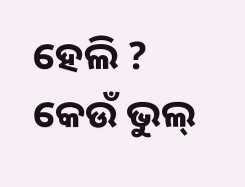ହେଲି ?
କେଉଁ ଭୁଲ୍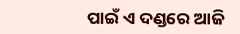ପାଇଁ ଏ ଦଣ୍ଡରେ ଆଜି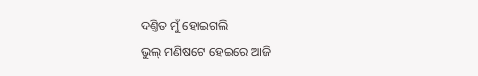ଦଣ୍ତିତ ମୁଁ ହୋଇଗଲି
ଭୁଲ୍ ମଣିଷଟେ ହେଇରେ ଆଜି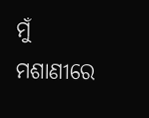ମୁଁ
ମଶାଣୀରେ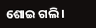ଶୋଇ ଗଲି ।